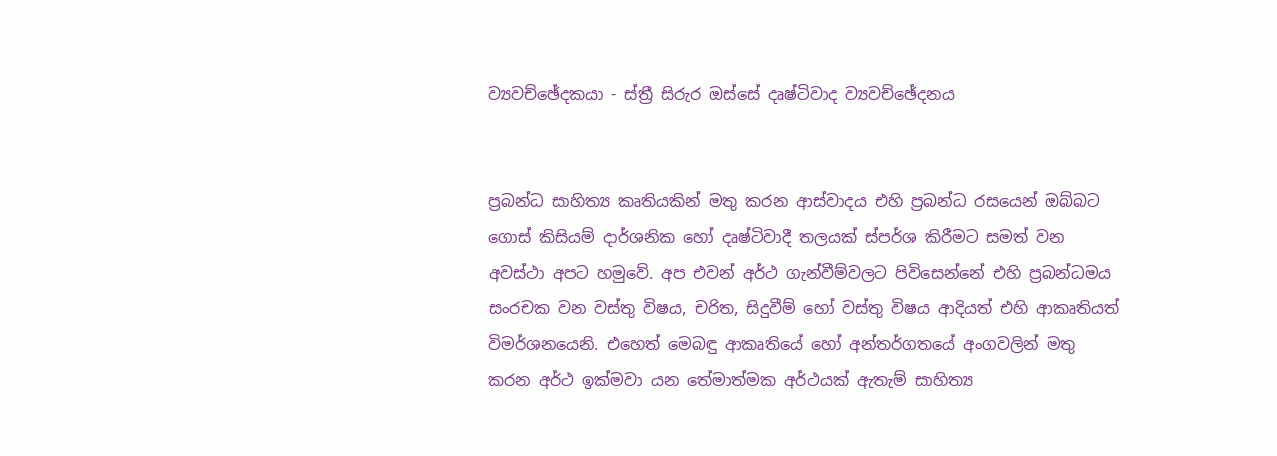ව්‍යවච්ඡේදකයා - ස්ත්‍රී සිරුර ඔස්සේ දෘෂ්ටිවාද ව්‍යවච්ඡේදනය


ප්‍රබන්ධ සාහිත්‍ය කෘතියකින් මතු කරන ආස්වාදය එහි ප්‍රබන්ධ රසයෙන් ඔබ්බට ගොස් කිසියම් දාර්ශනික හෝ දෘෂ්ටිවාදී තලයක් ස්පර්ශ කිරීමට සමත් වන අවස්ථා අපට හමුවේ. අප එවන් අර්ථ ගැන්වීම්වලට පිවිසෙන්නේ එහි ප්‍රබන්ධමය සංරචක වන වස්තු විෂය, චරිත, සිදුවීම් හෝ වස්තු විෂය ආදියත් එහි ආකෘතියත් විමර්ශනයෙනි. එහෙත් මෙබඳු ආකෘතියේ හෝ අන්තර්ගතයේ අංගවලින් මතු කරන අර්ථ ඉක්මවා යන තේමාත්මක අර්ථයක් ඇතැම් සාහිත්‍ය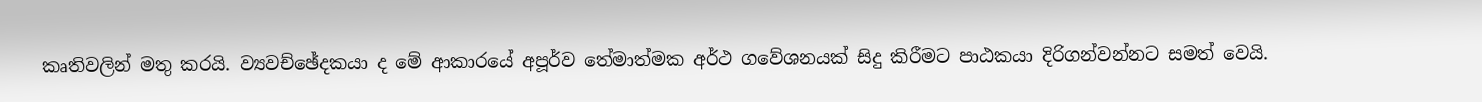කෘතිවලින් මතු කරයි. ව්‍යවච්ඡේදකයා ද මේ ආකාරයේ අපූර්ව තේමාත්මක අර්ථ ගවේශනයක් සිදු කිරීමට පාඨකයා දිරිගන්වන්නට සමත් වෙයි.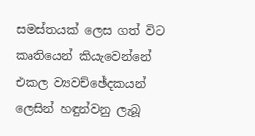සමස්තයක් ලෙස ගත් විට කෘතියෙන් කියැවෙන්නේ එකල ව්‍යවච්ඡේදකයන් ලෙසින් හඳුන්වනු ලැබූ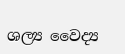ශල්‍ය වෛද්‍ය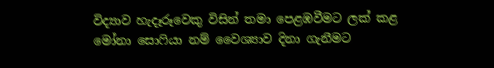විද්‍යාව හැදෑරූවෙකු විසින් තමා පෙළඹවීමට ලක් කළ මෝනා සොෆියා නම් වෛශ්‍යාව දිනා ගැනීමට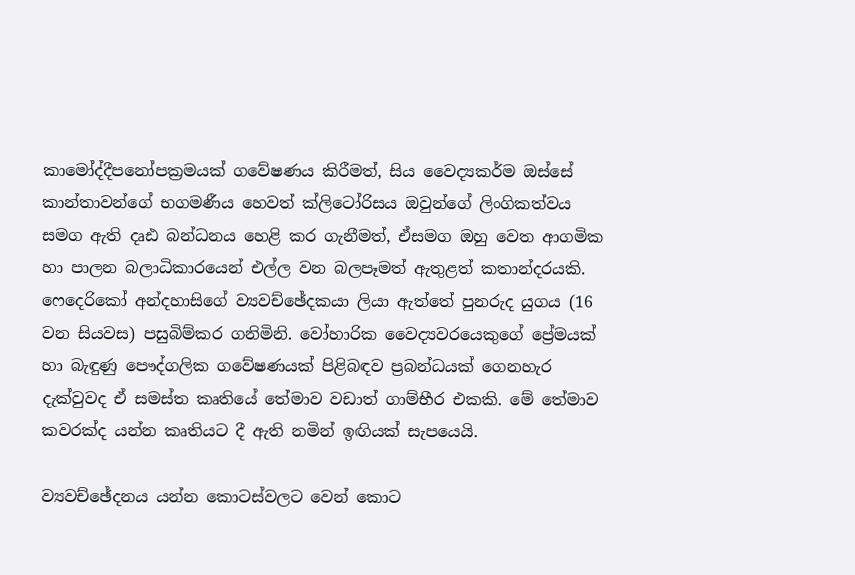කාමෝද්දීපනෝපක්‍රමයක් ගවේෂණය කිරීමත්, සිය වෛද්‍යකර්ම ඔස්සේ කාන්තාවන්ගේ භගමණීය හෙවත් ක්ලිටෝරිසය ඔවුන්ගේ ලිංගිකත්වය සමග ඇති දෘඪ බන්ධනය හෙළි කර ගැනීමත්, ඒසමග ඔහු වෙත ආගමික හා පාලන බලාධිකාරයෙන් එල්ල වන බලපෑමත් ඇතුළත් කතාන්දරයකි. ෆෙදෙරිකෝ අන්දහාසිගේ ව්‍යවච්ඡේදකයා ලියා ඇත්තේ පුනරුද යුගය (16 වන සියවස) පසුබිම්කර ගනිමිනි. වෝහාරික වෛද්‍යවරයෙකුගේ ප්‍රේමයක් හා බැඳුණු පෞද්ගලික ගවේෂණයක් පිළිබඳව ප්‍රබන්ධයක් ගෙනහැර දැක්වුවද ඒ සමස්ත කෘතියේ තේමාව වඩාත් ගාම්භීර එකකි. මේ තේමාව කවරක්ද යන්න කෘතියට දී ඇති නමින් ඉඟියක් සැපයෙයි.

ව්‍යවච්ඡේදනය යන්න කොටස්වලට වෙන් කොට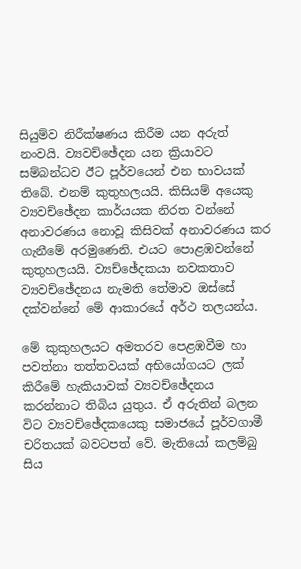සියුම්ව නිරීක්ෂණය කිරීම යන අරුත් නංවයි. ව්‍යවච්ඡේදන යන ක්‍රියාවට සම්බන්ධව ඊට පූර්වයෙන් එන භාවයක් තිබේ. එනම් කුතුහලයයි. කිසියම් අයෙකු ව්‍යවච්ඡේදන කාර්යයක නිරත වන්නේ අනාවරණය නොවූ කිසිවක් අනාවරණය කර ගැනීමේ අරමුණෙනි. එයට පොළඹවන්නේ කුතුහලයයි. ව්‍යච්ඡේදකයා නවකතාව ව්‍යවච්ඡේදනය නැමති තේමාව ඔස්සේ දක්වන්නේ මේ ආකාරයේ අර්ථ තලයන්ය.

මේ කුකුහලයට අමතරව පෙළඹවීම හා පවත්නා තත්තවයක් අභියෝගයට ලක් කිරීමේ හැකියාවක් ව්‍යවච්ඡේදනය කරන්නාට තිබිය යුතුය. ඒ අරුතින් බලන විට ව්‍යවච්ඡේදකයෙකු සමාජයේ පූර්වගාමී චරිතයක් බවටපත් වේ. මැතියෝ කලම්බු සිය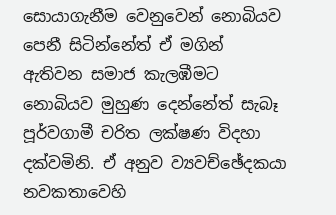සොයාගැනීම වෙනුවෙන් නොබියව පෙනී සිටින්නේත් ඒ මගින් ඇතිවන සමාජ කැලඹීමට නොබියව මුහුණ දෙන්නේත් සැබෑ පූර්වගාමී චරිත ලක්ෂණ විදහා දක්වමිනි. ඒ අනුව ව්‍යවච්ඡේදකයා නවකතාවෙහි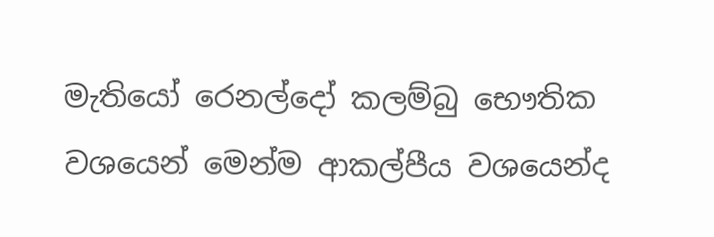මැතියෝ රෙනල්දෝ කලම්බු භෞතික වශයෙන් මෙන්ම ආකල්පීය වශයෙන්ද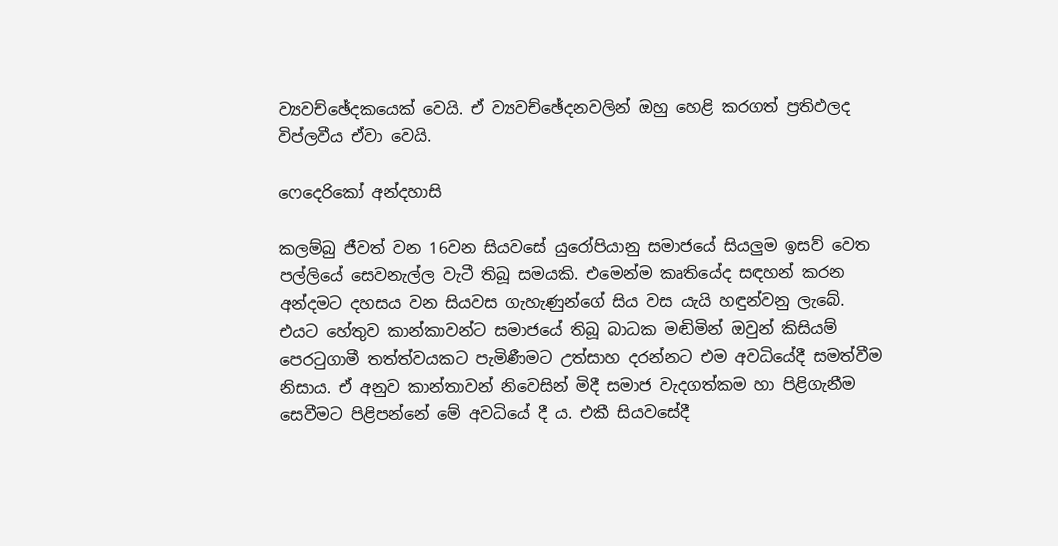ව්‍යවච්ඡේදකයෙක් වෙයි. ඒ ව්‍යවච්ඡේදනවලින් ඔහු හෙළි කරගත් ප්‍රතිඵලද විප්ලවීය ඒවා වෙයි.

ෆෙදෙරිකෝ අන්දහාසි

කලම්බු ජීවත් වන 16වන සියවසේ යුරෝපියානු සමාජයේ සියලුම ඉසව් වෙත පල්ලියේ සෙවනැල්ල වැටී තිබූ සමයකි. එමෙන්ම කෘතියේද සඳහන් කරන අන්දමට දහසය වන සියවස ගැහැණුන්ගේ සිය වස යැයි හඳුන්වනු ලැබේ. එයට හේතුව කාන්කාවන්ට සමාජයේ තිබූ බාධක මඬිමින් ඔවුන් කිසියම් පෙරටුගාමී තත්ත්වයකට පැමිණීමට උත්සාහ දරන්නට එම අවධියේදී සමත්වීම නිසාය. ඒ අනුව කාන්තාවන් නිවෙසින් මිදී සමාජ වැදගත්කම හා පිළිගැනීම සෙවීමට පිළිපන්නේ මේ අවධියේ දී ය. එකී සියවසේදී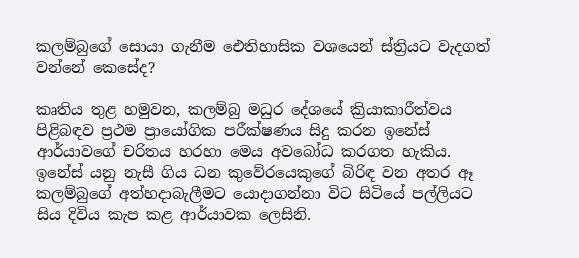කලම්බුගේ සොයා ගැනීම ඓතිහාසික වශයෙන් ස්ත්‍රියට වැදගත් වන්නේ කෙසේද?

කෘතිය තුළ හමුවන, කලම්බු මධුර දේශයේ ක්‍රියාකාරීත්වය පිළිබඳව ප්‍රථම ප්‍රායෝගික පරීක්ෂණය සිදු කරන ඉනේස් ආර්යාවගේ චරිතය හරහා මෙය අවබෝධ කරගත හැකිය. ඉනේස් යනු නැසී ගිය ධන කුවේරයෙකුගේ බිරිඳ වන අතර ඈ කලම්බුගේ අත්හදාබැලීමට යොදාගන්නා විට සිටියේ පල්ලියට සිය දිවිය කැප කළ ආර්යාවක ලෙසිනි.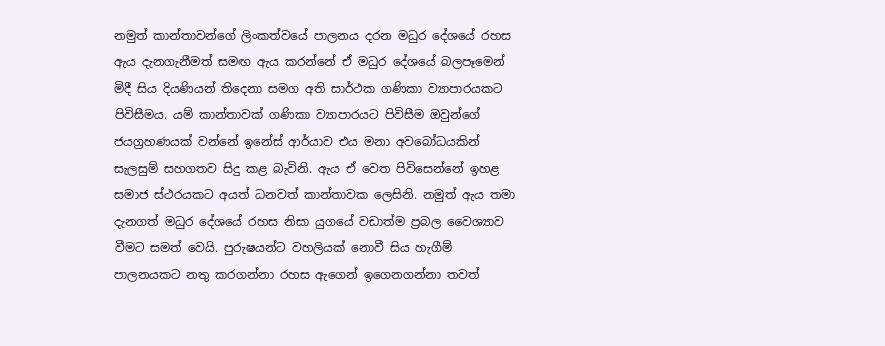නමුත් කාන්තාවන්ගේ ලිංකත්වයේ පාලනය දරන මධුර දේශයේ රහස ඇය දැනගැනීමත් සමඟ ඇය කරන්නේ ඒ මධුර දේශයේ බලපෑමෙන් මිදී සිය දියණියන් තිදෙනා සමග අති සාර්ථක ගණිකා ව්‍යාපාරයකට පිවිසීමය. යම් කාන්තාවක් ගණිකා ව්‍යාපාරයට පිවිසීම ඔවුන්ගේ ජයග්‍රහණයක් වන්නේ ඉනේස් ආර්යාව එය මනා අවබෝධයකින් සැලසුම් සහගතව සිදු කළ බැවිනි. ඇය ඒ වෙත පිවිසෙන්නේ ඉහළ සමාජ ස්ථරයකට අයත් ධනවත් කාන්තාවක ලෙසිනි. නමුත් ඇය තමා දැනගත් මධුර දේශයේ රහස නිසා යුගයේ වඩාත්ම ප්‍රබල වෛශ්‍යාව වීමට සමත් වෙයි. පුරුෂයන්ට වහලියක් නොවී සිය හැගීම් පාලනයකට නතු කරගන්නා රහස ඇගෙන් ඉගෙනගන්නා තවත්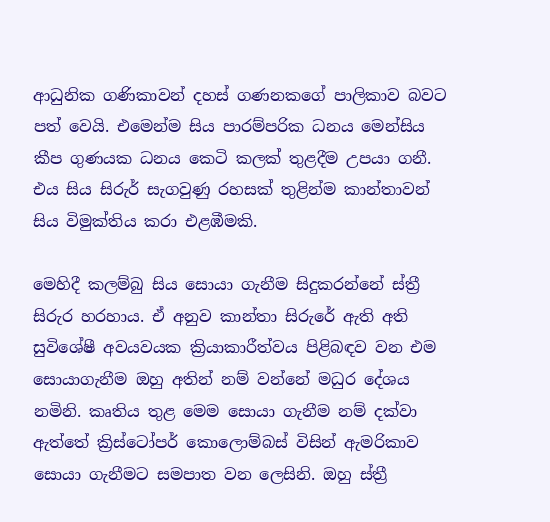ආධුනික ගණිකාවන් දහස් ගණනකගේ පාලිකාව බවට පත් වෙයි. එමෙන්ම සිය පාරම්පරික ධනය මෙන්සිය කීප ගුණයක ධනය කෙටි කලක් තුළදීම උපයා ගනී. එය සිය සිරුර් සැගවුණු රහසක් තුළින්ම කාන්තාවන් සිය විමුක්තිය කරා එළඹීමකි.

මෙහිදී කලම්බු සිය සොයා ගැනීම සිදුකරන්නේ ස්ත්‍රී සිරුර හරහාය. ඒ අනුව කාන්තා සිරුරේ ඇති අති සුවිශේෂී අවයවයක ක්‍රියාකාරීත්වය පිළිබඳව වන එම සොයාගැනීම ඔහු අතින් නම් වන්නේ මධුර දේශය නමිනි. කෘතිය තුළ මෙම සොයා ගැනීම නම් දක්වා ඇත්තේ ක්‍රිස්ටෝපර් කොලොම්බස් විසින් ඇමරිකාව සොයා ගැනීමට සමපාත වන ලෙසිනි. ඔහු ස්ත්‍රී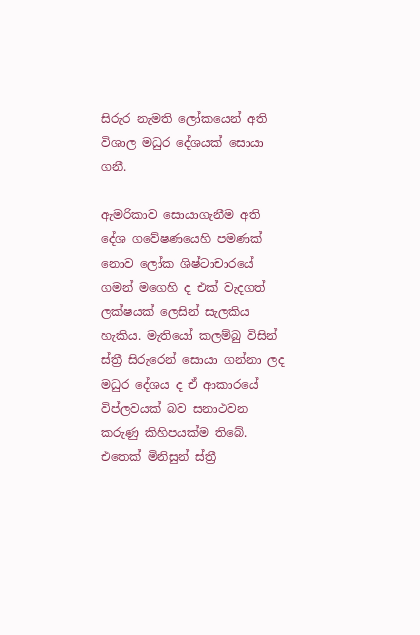සිරුර නැමති ලෝකයෙන් අති විශාල මධුර දේශයක් සොයා ගනී.

ඇමරිකාව සොයාගැනීම අති දේශ ගවේෂණයෙහි පමණක් නොව ලෝක ශිෂ්ටාචාරයේ ගමන් මගෙහි ද එක් වැදගත් ලක්ෂයක් ලෙසින් සැලකිය හැකිය. මැතියෝ කලම්බු විසින් ස්ත්‍රී සිරුරෙන් සොයා ගන්නා ලද මධුර දේශය ද ඒ ආකාරයේ විප්ලවයක් බව සනාථවන කරුණු කිහිපයක්ම තිබේ. එතෙක් මිනිසුන් ස්ත්‍රී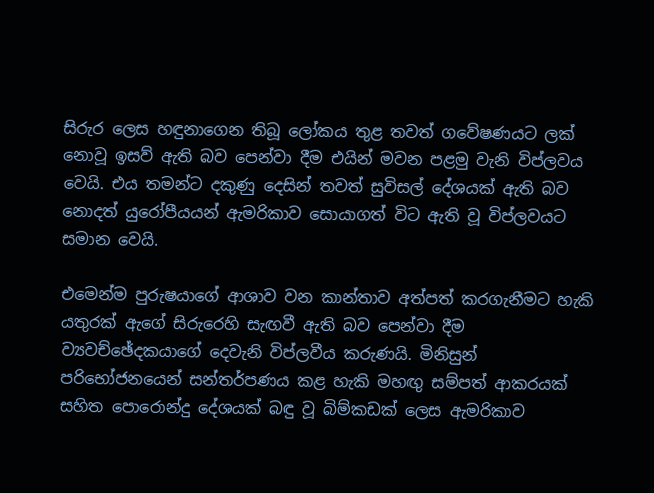සිරුර ලෙස හඳුනාගෙන තිබූ ලෝකය තුළ තවත් ගවේෂණයට ලක් නොවූ ඉසව් ඇති බව පෙන්වා දීම එයින් මවන පළමු වැනි විප්ලවය වෙයි. එය තමන්ට දකුණු දෙසින් තවත් සුවිසල් දේශයක් ඇති බව නොදත් යුරෝපීයයන් ඇමරිකාව සොයාගත් විට ඇති වූ විප්ලවයට සමාන වෙයි.

එමෙන්ම පුරුෂයාගේ ආශාව වන කාන්තාව අත්පත් කරගැනීමට හැකි යතුරක් ඇගේ සිරුරෙහි සැඟවී ඇති බව පෙන්වා දීම ව්‍යවච්ඡේදකයාගේ දෙවැනි විප්ලවීය කරුණයි. මිනිසුන් පරිභෝජනයෙන් සන්තර්පණය කළ හැකි මහඟු සම්පත් ආකරයක් සහිත පොරොන්දු දේශයක් බඳු වූ බිම්කඩක් ලෙස ඇමරිකාව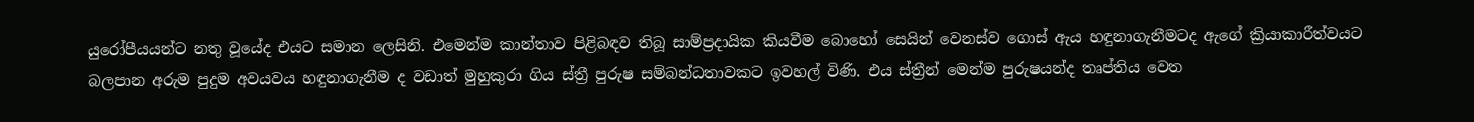යුරෝපීයයන්ට නතු වූයේද එයට සමාන ලෙසිනි. එමෙන්ම කාන්තාව පිළිබඳව තිබූ සාම්ප්‍රදායික කියවීම බොහෝ සෙයින් වෙනස්ව ගොස් ඇය හඳුනාගැනීමටද ඇගේ ක්‍රියාකාරීත්වයට බලපාන අරුම පුදුම අවයවය හඳුනාගැනීම ද වඩාත් මුහුකුරා ගිය ස්ත්‍රී පුරුෂ සම්බන්ධතාවකට ඉවහල් විණි. එය ස්ත්‍රීන් මෙන්ම පුරුෂයන්ද තෘප්තිය වෙත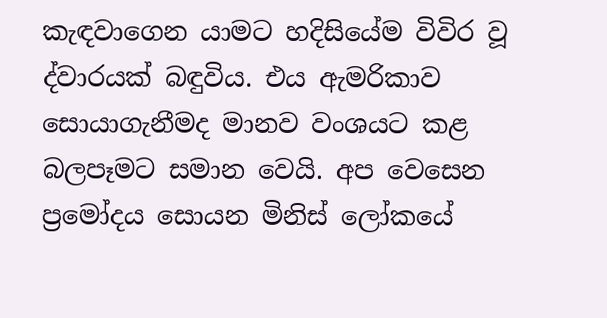කැඳවාගෙන යාමට හදිසියේම විවිර වූ ද්වාරයක් බඳුවිය. එය ඇමරිකාව සොයාගැනීමද මානව වංශයට කළ බලපෑමට සමාන වෙයි. අප වෙසෙන ප්‍රමෝදය සොයන මිනිස් ලෝකයේ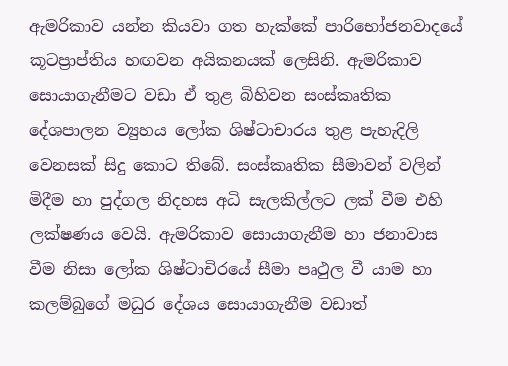ඇමරිකාව යන්න කියවා ගත හැක්කේ පාරිභෝජනවාදයේ කූටප්‍රාප්තිය හඟවන අයිකනයක් ලෙසිනි. ඇමරිකාව සොයාගැනීමට වඩා ඒ තුළ බිහිවන සංස්කෘතික දේශපාලන ව්‍යුහය ලෝක ශිෂ්ටාචාරය තුළ පැහැදිලි වෙනසක් සිදු කොට තිබේ. සංස්කෘතික සීමාවන් වලින් මිදීම හා පුද්ගල නිදහස අධි සැලකිල්ලට ලක් වීම එහි ලක්ෂණය වෙයි. ඇමරිකාව සොයාගැනීම හා ජනාවාස වීම නිසා ලෝක ශිෂ්ටාචිරයේ සීමා පෘථුල වී යාම හා කලම්බුගේ මධුර දේශය සොයාගැනීම වඩාත්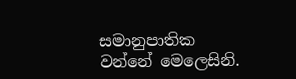සමානුපාතික වන්නේ මෙලෙසිනි.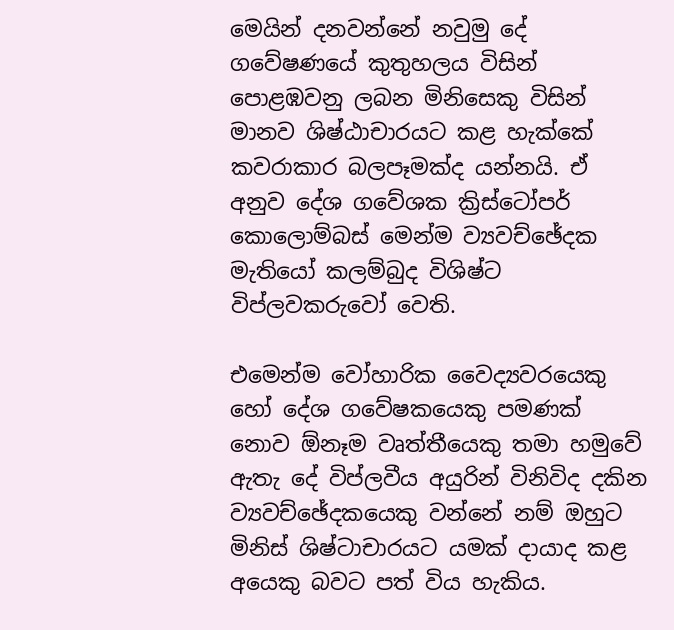මෙයින් දනවන්නේ නවුමු දේ ගවේෂණයේ කුතුහලය විසින් පොළඹවනු ලබන මිනිසෙකු විසින් මානව ශිෂ්ඨාචාරයට කළ හැක්කේ කවරාකාර බලපෑමක්ද යන්නයි. ඒ අනුව දේශ ගවේශක ක්‍රිස්ටෝපර් කොලොම්බස් මෙන්ම ව්‍යවච්ඡේදක මැතියෝ කලම්බුද විශිෂ්ට විප්ලවකරුවෝ වෙති.

එමෙන්ම වෝහාරික වෛද්‍යවරයෙකු හෝ දේශ ගවේෂකයෙකු පමණක් නොව ඕනෑම වෘත්තීයෙකු තමා හමුවේ ඇතැ දේ විප්ලවීය අයුරින් විනිවිද දකින ව්‍යවච්ඡේදකයෙකු වන්නේ නම් ඔහුට මිනිස් ශිෂ්ටාචාරයට යමක් දායාද කළ අයෙකු බවට පත් විය හැකිය.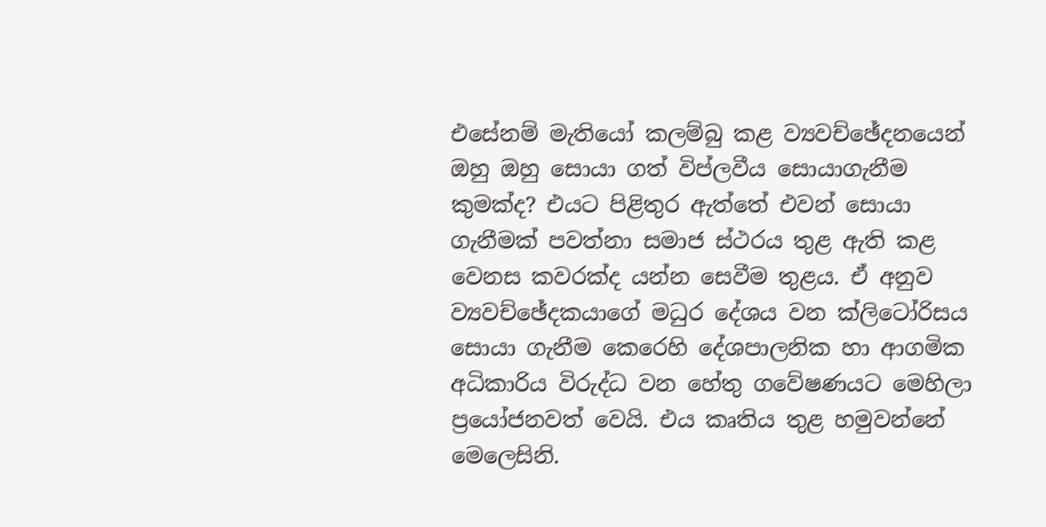එසේනම් මැතියෝ කලම්බු කළ ව්‍යවච්ඡේදනයෙන් ඔහු ඔහු සොයා ගත් විප්ලවීය සොයාගැනීම කුමක්ද? එයට පිළිතුර ඇත්තේ එවන් සොයා ගැනීමක් පවත්නා සමාජ ස්ථරය තුළ ඇති කළ වෙනස කවරක්ද යන්න සෙවීම තුළය. ඒ අනුව ව්‍යවච්ඡේදකයාගේ මධුර දේශය වන ක්ලිටෝරිසය සොයා ගැනීම කෙරෙහි දේශපාලනික හා ආගමික අධිකාරිය විරුද්ධ වන හේතු ගවේෂණයට මෙහිලා ප්‍රයෝජනවත් වෙයි. එය කෘතිය තුළ හමුවන්නේ මෙලෙසිනි.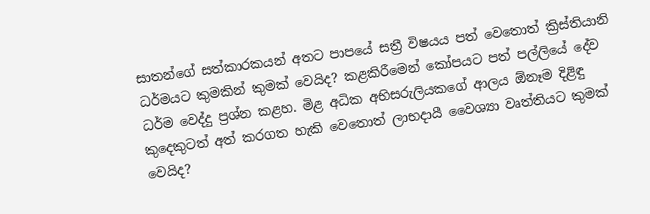සාතන්ගේ සත්කාරකයන් අතට පාපයේ සත්‍රී විෂයය පත් වෙතොත් ක්‍රිස්තියානි ධර්මයට කුමකින් කුමක් වෙයිද? කළකිරීමෙන් කෝපයට පත් පල්ලියේ දේව ධර්ම වෙද්දු ප්‍රශ්න කළහ. මිළ අධික අභිසරුලියකගේ ආලය ඕනෑම දිළිඳු කුදෙකුටත් අත් කරගත හැකි වෙතොත් ලාභදායී වෛශ්‍යා වෘත්තියට කුමක් වෙයිද?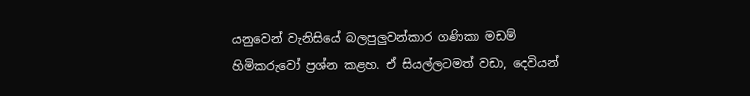යනුවෙන් වැනිසියේ බලපුලුවන්කාර ගණිකා මඩම් හිමිකරුවෝ ප්‍රශ්න කළහ. ඒ සියල්ලටමත් වඩා, දෙවියන්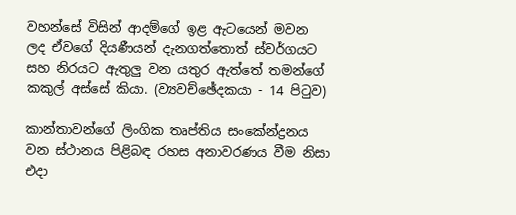වහන්සේ විසින් ආදම්ගේ ඉළ ඇටයෙන් මවන ලද ඒවගේ දියණීයන් දැනගත්තොත් ස්වර්ගයට සහ නිරයට ඇතුලු වන යතුර ඇත්තේ තමන්ගේ කකුල් අස්සේ කියා. (ව්‍යවච්ඡේදකයා - 14 පිටුව)

කාන්තාවන්ගේ ලිංගික තෘප්තිය සංකේන්ද්‍රනය වන ස්ථානය පිළිබඳ රහස අනාවරණය වීම නිසා එදා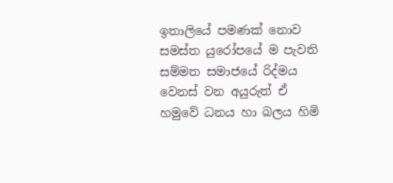ඉතාලියේ පමණක් නොව සමස්ත යුරෝපයේ ම පැවති සම්මත සමාජයේ රිද්මය වෙනස් වන අයුරුත් ඒ හමුවේ ධනය හා බලය හිමි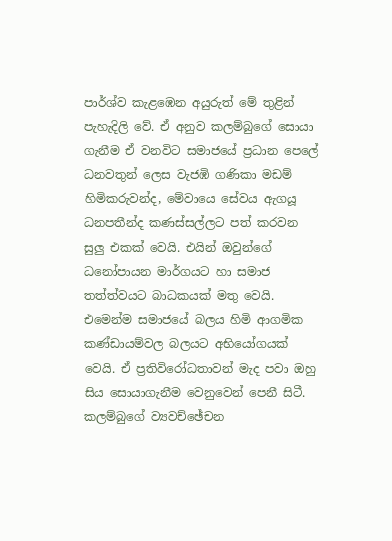පාර්ශ්ව කැළඹෙන අයුරුත් මේ තුළින් පැහැදිලි වේ. ඒ අනුව කලම්බුගේ සොයා ගැනීම ඒ වනවිට සමාජයේ ප්‍රධාන පෙලේ ධනවතුන් ලෙස වැජඹි ගණිකා මඩම් හිමිකරුවන්ද, මේවායෙ සේවය ඇගයූ ධනපතීන්ද කණස්සල්ලට පත් කරවන සුලු එකක් වෙයි. එයින් ඔවුන්ගේ ධනෝපායන මාර්ගයට හා සමාජ තත්ත්වයට බාධකයක් මතු වෙයි. එමෙන්ම සමාජයේ බලය හිමි ආගමික කණ්ඩායම්වල බලයට අභියෝගයක් වෙයි. ඒ ප්‍රතිවිරෝධතාවන් මැද පවා ඔහු සිය සොයාගැනීම වෙනුවෙන් පෙනී සිටී. කලම්බුගේ ව්‍යවච්ඡේචන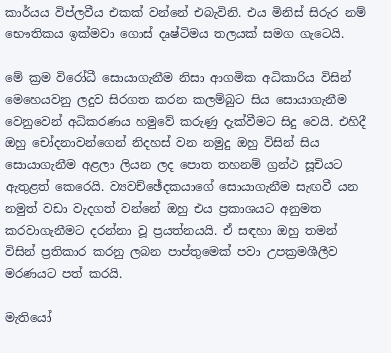කාර්යය විප්ලවීය එකක් වන්නේ එබැවිනි. එය මිනිස් සිරුර නම් භෞතිකය ඉක්මවා ගොස් දෘෂ්ටිමය තලයක් සමග ගැටෙයි.

මේ ක්‍රම විරෝධී සොයාගැනීම නිසා ආගමික අධිකාරිය විසින් මෙහෙයවනු ලදුව සිරගත කරන කලම්බුට සිය සොයාගැනීම වෙනුවෙන් අධිකරණය හමුවේ කරුණු දැක්වීමට සිදු වෙයි. එහිදී ඔහු චෝදනාවන්ගෙන් නිදහස් වන නමුදු ඔහු විසින් සිය සොයාගැනීම අළලා ලියන ලද පොත තහනම් ග්‍රන්ථ සූචියට ඇතුළත් කෙරෙයි. ව්‍යවච්ඡේදකයාගේ සොයාගැනීම සැඟවී යන නමුත් වඩා වැදගත් වන්නේ ඔහු එය ප්‍රකාශයට අනුමත කරවාගැනීමට දරන්නා වූ ප්‍රයත්නයයි. ඒ සඳහා ඔහු තමන් විසින් ප්‍රතිකාර කරනු ලබන පාප්තුමෙක් පවා උපක්‍රමශීලීව මරණයට පත් කරයි.

මැතියෝ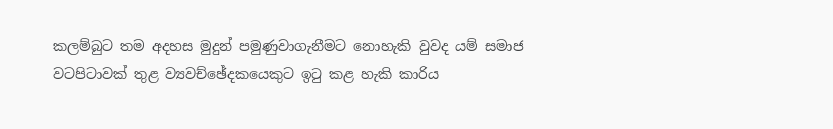කලම්බුට තම අදහස මුදුන් පමුණුවාගැනීමට නොහැකි වුවද යම් සමාජ වටපිටාවක් තුළ ව්‍යවච්ඡේදකයෙකුට ඉටු කළ හැකි කාරිය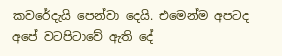කවරේදැයි පෙන්වා දෙයි. එමෙන්ම අපටද අපේ වටපිටාවේ ඇති දේ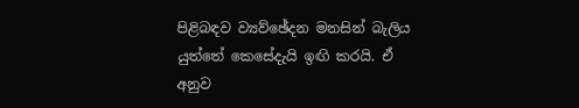පිළිබඳව ව්‍යව්ඡේදන මනසින් බැලිය යුත්තේ කෙසේදැයි ඉඟි කරයි. ඒ අනුව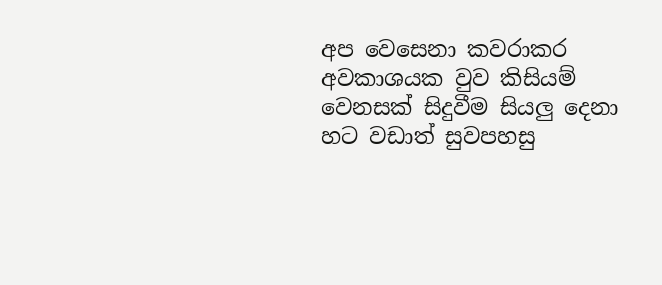අප වෙසෙනා කවරාකර අවකාශයක වුව කිසියම් වෙනසක් සිදුවීම සියලු දෙනා හට වඩාත් සුවපහසු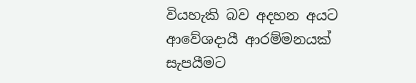වියහැකි බව අදහන අයට ආවේශදායී ආරම්මනයක් සැපයීමට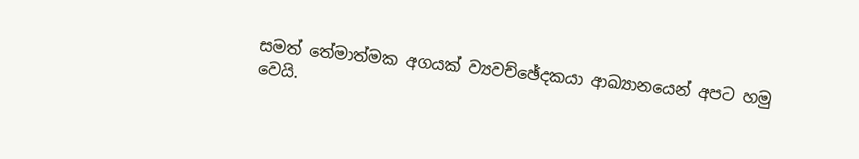සමත් තේමාත්මක අගයක් ව්‍යවච්ඡේදකයා ආඛ්‍යානයෙන් අපට හමු වෙයි.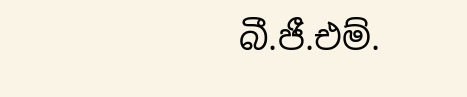බී.ජී.එම්.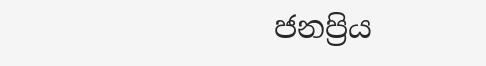ජනප්‍රිය